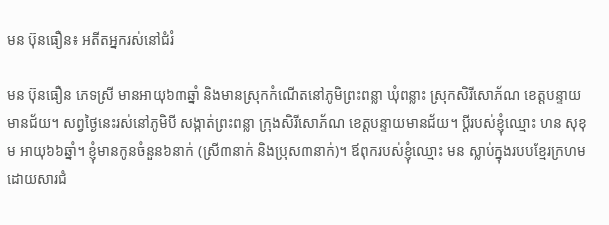មន ប៊ុនធឿន៖ អតីតអ្នករស់នៅជំរំ

មន ប៊ុនធឿន ភេទស្រី មានអាយុ៦៣ឆ្នាំ និងមានស្រុកកំណើតនៅភូមិព្រះពន្លា ឃុំពន្លាះ ស្រុកសិរីសោភ័ណ ខេត្តបន្ទាយមានជ័យ។ សព្វថ្ងៃនេះរស់នៅភូមិបី សង្កាត់ព្រះពន្លា ក្រុងសិរីសោភ័ណ ខេត្តបន្ទាយមានជ័យ។ ប្ដីរបស់ខ្ញុំឈ្មោះ ហន សុខុម អាយុ៦៦ឆ្នាំ។ ខ្ញុំមានកូនចំនួន៦នាក់ (ស្រី៣នាក់ និងប្រុស៣នាក់)។ ឪពុករបស់ខ្ញុំឈ្មោះ មន ស្លាប់ក្នុងរបបខ្មែរក្រហមដោយសារជំ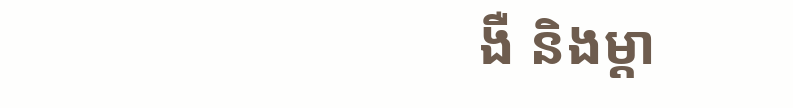ងឺ និងម្ដា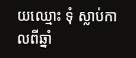យឈ្មោះ ទុំ ស្លាប់កាលពីឆ្នាំ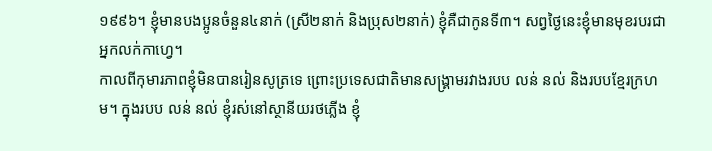១៩៩៦។ ខ្ញុំមានបងប្អូនចំនួន៤នាក់ (ស្រី២នាក់ និងប្រុស២នាក់) ខ្ញុំគឺជាកូនទី៣។ សព្វថ្ងៃនេះខ្ញុំមានមុខរបរជាអ្នកលក់កាហ្វេ។
កាលពីកុមារភាពខ្ញុំមិនបានរៀនសូត្រទេ ព្រោះប្រទេសជាតិមានសង្គ្រាមរវាងរបប លន់ នល់ និងរបបខ្មែរក្រហម។ ក្នុងរបប លន់ នល់ ខ្ញុំរស់នៅស្ថានីយរថភ្លើង ខ្ញុំ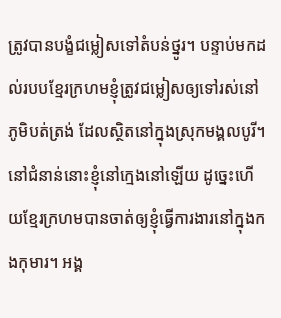ត្រូវបានបង្ខំជម្លៀសទៅតំបន់ថ្នូរ។ បន្ទាប់មកដល់របបខ្មែរក្រហមខ្ញុំត្រូវជម្លៀសឲ្យទៅរស់នៅភូមិបត់ត្រង់ ដែលស្ថិតនៅក្នុងស្រុកមង្គលបូរី។ នៅជំនាន់នោះខ្ញុំនៅក្មេងនៅឡើយ ដូច្នេះហើយខ្មែរក្រហមបានចាត់ឲ្យខ្ញុំធ្វើការងារនៅក្នុងកងកុមារ។ អង្គ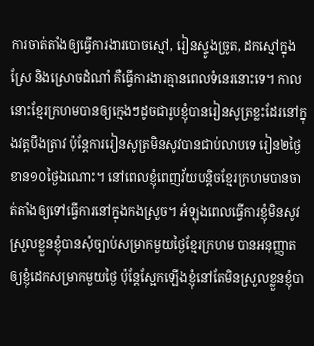ការចាត់តាំងឲ្យធ្វើការងារបោចស្មៅ, រៀនស្ទូងច្រូត, ដកស្មៅក្នុងស្រែ និងស្រោចដំណាំ គឺធ្វើការងារគ្មានពេលទំនេរនោះទេ។ កាលនោះខ្មែរក្រហមបានឲ្យក្មេងៗដូចជារូបខ្ញុំបានរៀនសូត្រខ្លះដែរនៅក្នុងវត្តបឹងត្រាវ ប៉ុន្តែការរៀនសូត្រមិនសូវបានជាប់លាបទេ រៀន២ថ្ងៃ ខាន១០ថ្ងៃឯណោះ។ នៅពេលខ្ញុំពេញវ័យបន្តិចខ្មែរក្រហមបានចាត់តាំងឲ្យទៅធ្វើការនៅក្នុងកងស្រួច។ អំឡុងពេលធ្វើការខ្ញុំមិនសូវស្រួលខ្លួនខ្ញុំបានសុំច្បាប់សម្រាកមួយថ្ងៃខ្មែរក្រហម បានអនុញ្ញាតឲ្យខ្ញុំដេកសម្រាកមួយថ្ងៃ ប៉ុន្តែស្អែកឡើងខ្ញុំនៅតែមិនស្រួលខ្លួនខ្ញុំបា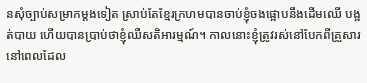នសុំច្បាប់សម្រាកម្ដងទៀត ស្រាប់តែខ្មែរក្រហមបានចាប់ខ្ញុំចងផ្អោបនឹងដើមឈើ បង្អត់បាយ ហើយបានប្រាប់ថាខ្ញុំឈឺសតិអារម្មណ៍។ កាលនោះខ្ញុំត្រូវរស់នៅបែកពីគ្រួសារ នៅពេលដែល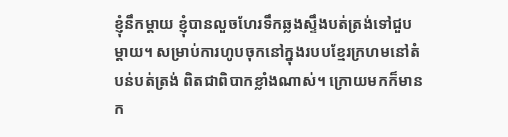ខ្ញុំនឹកម្ដាយ ខ្ញុំបានលួចហែរទឹកឆ្លងស្ទឹងបត់ត្រង់ទៅជួបម្ដាយ។ សម្រាប់ការហូបចុកនៅក្នុងរបបខ្មែរក្រហមនៅតំបន់បត់ត្រង់ ពិតជាពិបាកខ្លាំងណាស់។ ក្រោយមកក៏មានក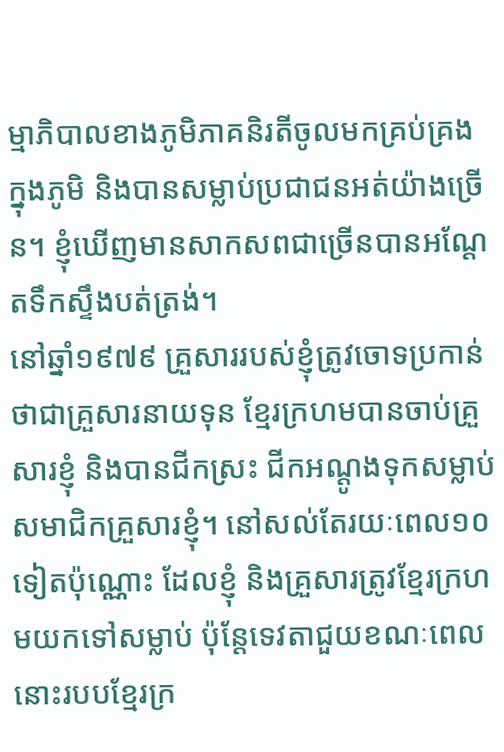ម្មាភិបាលខាងភូមិភាគនិរតីចូលមកគ្រប់គ្រងក្នុងភូមិ និងបានសម្លាប់ប្រជាជនអត់យ៉ាងច្រើន។ ខ្ញុំឃើញមានសាកសពជាច្រើនបានអណ្ដែតទឹកស្ទឹងបត់ត្រង់។
នៅឆ្នាំ១៩៧៩ គ្រួសាររបស់ខ្ញុំត្រូវចោទប្រកាន់ថាជាគ្រួសារនាយទុន ខ្មែរក្រហមបានចាប់គ្រួសារខ្ញុំ និងបានជីកស្រះ ជីកអណ្ដូងទុកសម្លាប់សមាជិកគ្រួសារខ្ញុំ។ នៅសល់តែរយៈពេល១០ទៀតប៉ុណ្ណោះ ដែលខ្ញុំ និងគ្រួសារត្រូវខ្មែរក្រហមយកទៅសម្លាប់ ប៉ុន្តែទេវតាជួយខណៈពេលនោះរបបខ្មែរក្រ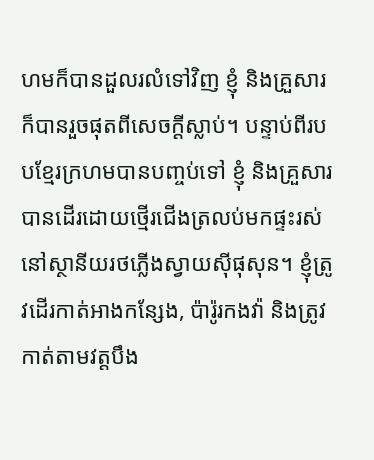ហមក៏បានដួលរលំទៅវិញ ខ្ញុំ និងគ្រួសារក៏បានរួចផុតពីសេចក្ដីស្លាប់។ បន្ទាប់ពីរបបខ្មែរក្រហមបានបញ្ចប់ទៅ ខ្ញុំ និងគ្រួសារបានដើរដោយថ្មើរជើងត្រលប់មកផ្ទះរស់នៅស្ថានីយរថភ្លើងស្វាយស៊ីផុសុន។ ខ្ញុំត្រូវដើរកាត់អាងកន្សែង, ប៉ារ៉ូរកងវ៉ា និងត្រូវកាត់តាមវត្តបឹង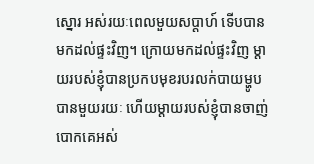ស្នោរ អស់រយៈពេលមួយសប្ដាហ៍ ទើបបានមកដល់ផ្ទះវិញ។ ក្រោយមកដល់ផ្ទះវិញ ម្ដាយរបស់ខ្ញុំបានប្រកបមុខរបរលក់បាយម្ហូបបានមួយរយៈ ហើយម្ដាយរបស់ខ្ញុំបានចាញ់បោកគេអស់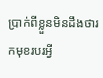ប្រាក់ពីខ្លួនមិនដឹងថារកមុខរបរអ្វី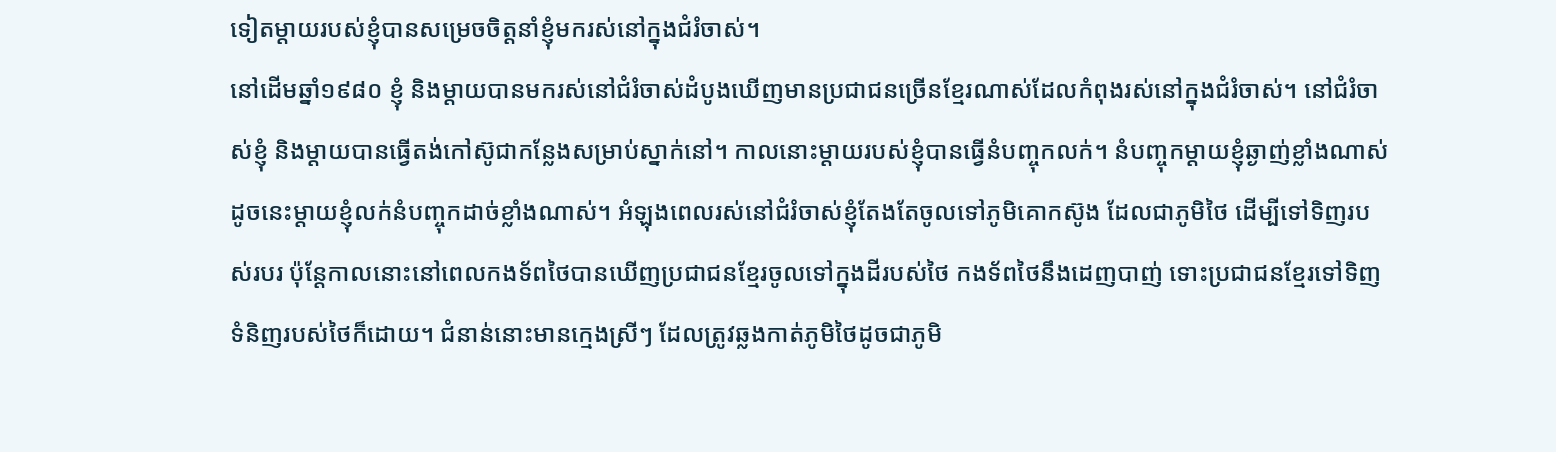ទៀតម្ដាយរបស់ខ្ញុំបានសម្រេចចិត្តនាំខ្ញុំមករស់នៅក្នុងជំរំចាស់។
នៅដើមឆ្នាំ១៩៨០ ខ្ញុំ និងម្ដាយបានមករស់នៅជំរំចាស់ដំបូងឃើញមានប្រជាជនច្រើនខ្មែរណាស់ដែលកំពុងរស់នៅក្នុងជំរំចាស់។ នៅជំរំចាស់ខ្ញុំ និងម្ដាយបានធ្វើតង់កៅស៊ូជាកន្លែងសម្រាប់ស្នាក់នៅ។ កាលនោះម្ដាយរបស់ខ្ញុំបានធ្វើនំបញ្ចុកលក់។ នំបញ្ចុកម្ដាយខ្ញុំឆ្ងាញ់ខ្លាំងណាស់ ដូចនេះម្ដាយខ្ញុំលក់នំបញ្ចុកដាច់ខ្លាំងណាស់។ អំឡុងពេលរស់នៅជំរំចាស់ខ្ញុំតែងតែចូលទៅភូមិគោកស៊ូង ដែលជាភូមិថៃ ដើម្បីទៅទិញរបស់របរ ប៉ុន្តែកាលនោះនៅពេលកងទ័ពថៃបានឃើញប្រជាជនខ្មែរចូលទៅក្នុងដីរបស់ថៃ កងទ័ពថៃនឹងដេញបាញ់ ទោះប្រជាជនខ្មែរទៅទិញទំនិញរបស់ថៃក៏ដោយ។ ជំនាន់នោះមានក្មេងស្រីៗ ដែលត្រូវឆ្លងកាត់ភូមិថៃដូចជាភូមិ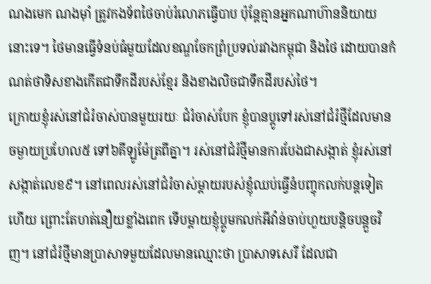ណងមេក ណងម៉ាំ ត្រូវកងទ័ពថៃចាប់រំលោភធ្វើបាប ប៉ុន្តែគ្មានអ្នកណាហ៊ាននិយាយនោះទេ។ ថៃមានធ្វើទំនប់ធំមួយដែលខណ្ឌចែកព្រំប្រទល់រវាងកម្ពុជា និងថៃ ដោយបានកំណត់ថាទិសខាងកើតជាទឹកដីរបស់ខ្មែរ និងខាងលិចជាទឹកដីរបស់ថៃ។
ក្រោយខ្ញុំរស់នៅជំរំចាស់បានមួយរយៈ ជំរំចាស់បែក ខ្ញុំបានប្ដូទៅរស់នៅជំរំថ្មីដែលមានចម្ងាយប្រហែល៥ ទៅ៦គីឡូម៉ែត្រពីគ្នា។ រស់នៅជំរំថ្មីមានការបែងជាសង្កាត់ ខ្ញុំរស់នៅសង្កាត់លេខ៩។ នៅពេលរស់នៅជំរំចាស់ម្ដាយរបស់ខ្ញុំឈប់ធ្វើនំបញ្ចុកលក់បន្តទៀតហើយ ព្រោះតែហត់នឿយខ្លាំងពេក ទើបម្ដាយខ្ញុំប្ដូមកលក់អីវ៉ាន់ចាប់ហួយបន្តិចបន្តួចវិញ។ នៅជំរំថ្មីមានប្រាសាទមួយដែលមានឈ្មោះថា ប្រាសាទសេរី ដែលជា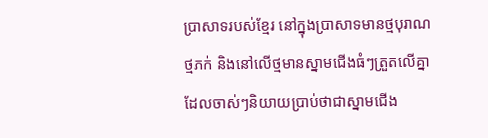ប្រាសាទរបស់ខ្មែរ នៅក្នុងប្រាសាទមានថ្មបុរាណ ថ្មភក់ និងនៅលើថ្មមានស្នាមជើងធំៗត្រួតលើគ្នា ដែលចាស់ៗនិយាយប្រាប់ថាជាស្នាមជើង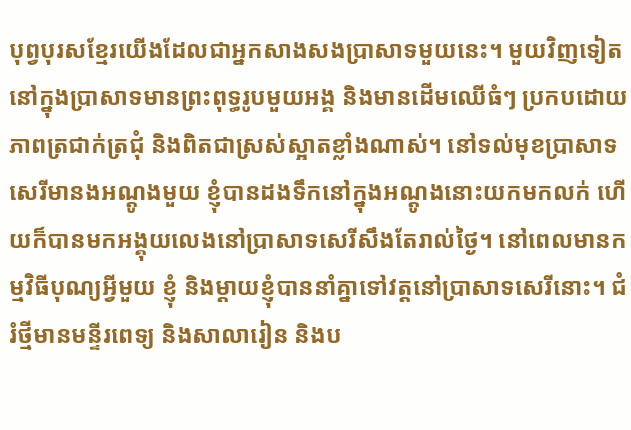បុព្វបុរសខ្មែរយើងដែលជាអ្នកសាងសងប្រាសាទមួយនេះ។ មួយវិញទៀតនៅក្នុងប្រាសាទមានព្រះពុទ្ធរូបមួយអង្គ និងមានដើមឈើធំៗ ប្រកបដោយភាពត្រជាក់ត្រជុំ និងពិតជាស្រស់ស្អាតខ្លាំងណាស់។ នៅទល់មុខប្រាសាទសេរីមានងអណ្ដូងមួយ ខ្ញុំបានដងទឹកនៅក្នុងអណ្ដូងនោះយកមកលក់ ហើយក៏បានមកអង្គុយលេងនៅប្រាសាទសេរីសឹងតែរាល់ថ្ងៃ។ នៅពេលមានកម្មវិធីបុណ្យអ្វីមួយ ខ្ញុំ និងម្ដាយខ្ញុំបាននាំគ្នាទៅវត្តនៅប្រាសាទសេរីនោះ។ ជំរំថ្មីមានមន្ទីរពេទ្យ និងសាលារៀន និងប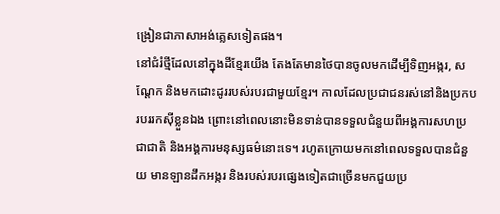ង្រៀនជាភាសាអង់គ្លេសទៀតផង។
នៅជំរំថ្មីដែលនៅក្នុងដីខ្មែរយើង តែងតែមានថៃបានចូលមកដើម្បីទិញអង្ករ, សណ្ដែក និងមកដោះដូររបស់របរជាមួយខ្មែរ។ កាលដែលប្រជាជនរស់នៅនិងប្រកបរបររកស៊ីខ្លួនឯង ព្រោះនៅពេលនោះមិនទាន់បានទទួលជំនួយពីអង្គការសហប្រជាជាតិ និងអង្គការមនុស្សធម៌នោះទេ។ រហូតក្រោយមកនៅពេលទទួលបានជំនួយ មានឡានដឹកអង្ករ និងរបស់របរផ្សេងទៀតជាច្រើនមកជួយប្រ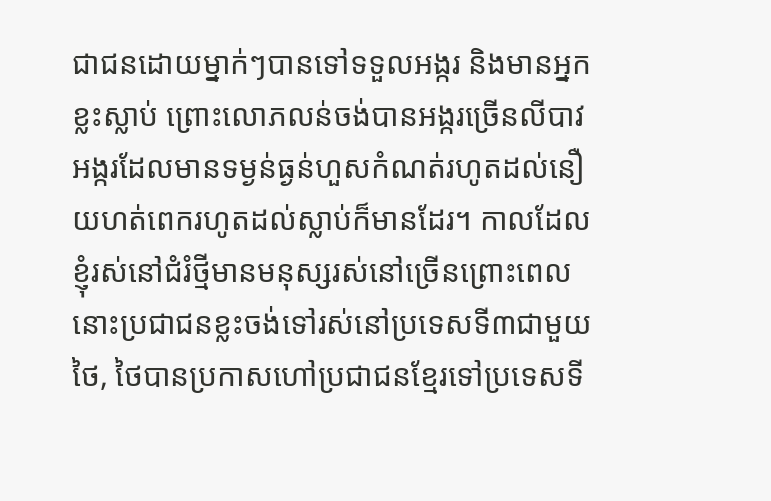ជាជនដោយម្នាក់ៗបានទៅទទួលអង្ករ និងមានអ្នកខ្លះស្លាប់ ព្រោះលោភលន់ចង់បានអង្ករច្រើនលីបាវអង្ករដែលមានទម្ងន់ធ្ងន់ហួសកំណត់រហូតដល់នឿយហត់ពេករហូតដល់ស្លាប់ក៏មានដែរ។ កាលដែលខ្ញុំរស់នៅជំរំថ្មីមានមនុស្សរស់នៅច្រើនព្រោះពេលនោះប្រជាជនខ្លះចង់ទៅរស់នៅប្រទេសទី៣ជាមួយថៃ, ថៃបានប្រកាសហៅប្រជាជនខ្មែរទៅប្រទេសទី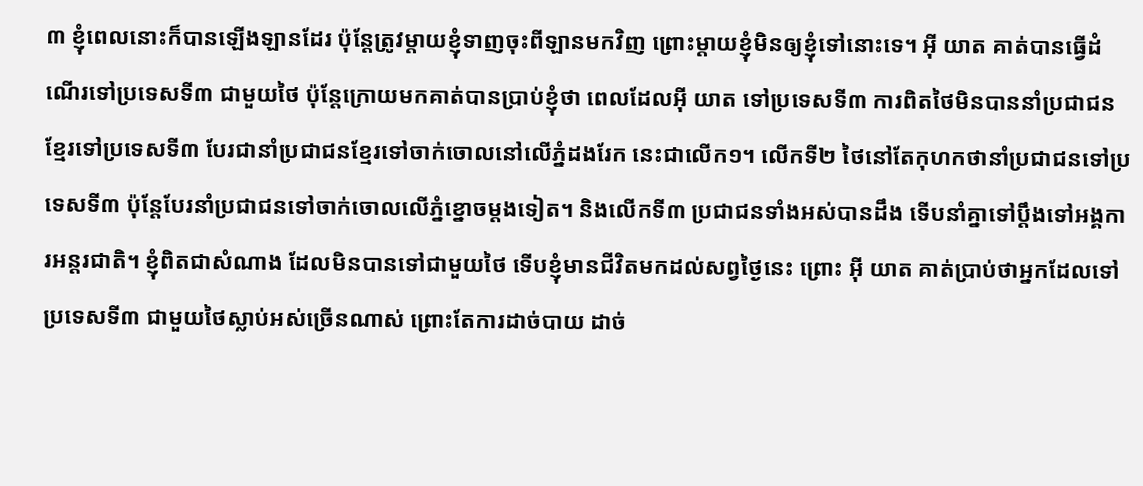៣ ខ្ញុំពេលនោះក៏បានឡើងឡានដែរ ប៉ុន្តែត្រូវម្ដាយខ្ញុំទាញចុះពីឡានមកវិញ ព្រោះម្ដាយខ្ញុំមិនឲ្យខ្ញុំទៅនោះទេ។ អ៊ី យាត គាត់បានធ្វើដំណើរទៅប្រទេសទី៣ ជាមួយថៃ ប៉ុន្តែក្រោយមកគាត់បានប្រាប់ខ្ញុំថា ពេលដែលអ៊ី យាត ទៅប្រទេសទី៣ ការពិតថៃមិនបាននាំប្រជាជនខ្មែរទៅប្រទេសទី៣ បែរជានាំប្រជាជនខ្មែរទៅចាក់ចោលនៅលើភ្នំដងរែក នេះជាលើក១។ លើកទី២ ថៃនៅតែកុហកថានាំប្រជាជនទៅប្រទេសទី៣ ប៉ុន្តែបែរនាំប្រជាជនទៅចាក់ចោលលើភ្នំខ្នោចម្ដងទៀត។ និងលើកទី៣ ប្រជាជនទាំងអស់បានដឹង ទើបនាំគ្នាទៅប្ដឹងទៅអង្គការអន្តរជាតិ។ ខ្ញុំពិតជាសំណាង ដែលមិនបានទៅជាមួយថៃ ទើបខ្ញុំមានជីវិតមកដល់សព្វថ្ងៃនេះ ព្រោះ អ៊ី យាត គាត់ប្រាប់ថាអ្នកដែលទៅប្រទេសទី៣ ជាមួយថៃស្លាប់អស់ច្រើនណាស់ ព្រោះតែការដាច់បាយ ដាច់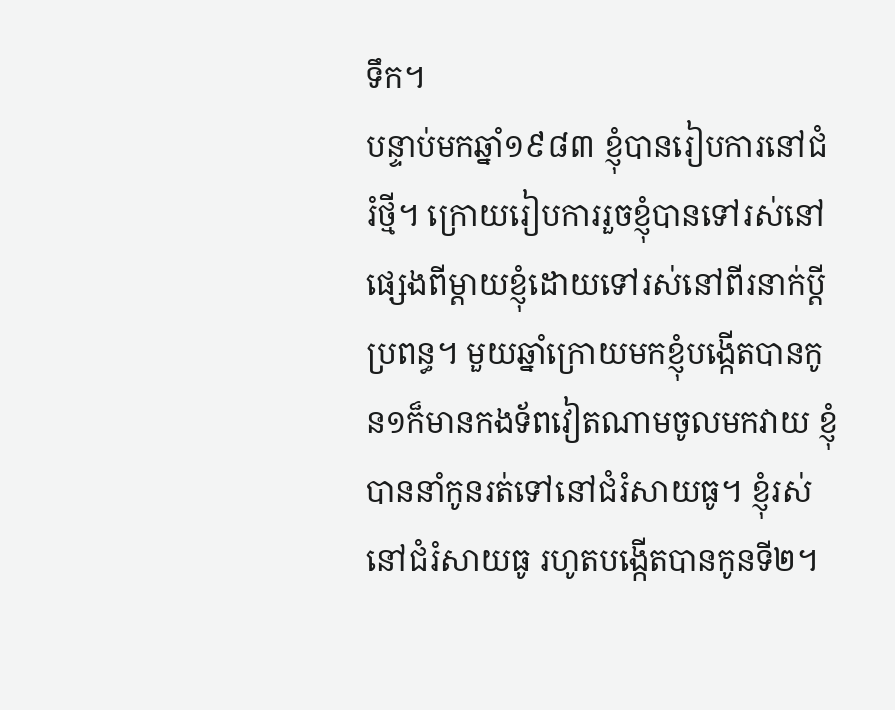ទឹក។
បន្ទាប់មកឆ្នាំ១៩៨៣ ខ្ញុំបានរៀបការនៅជំរំថ្មី។ ក្រោយរៀបការរួចខ្ញុំបានទៅរស់នៅផ្សេងពីម្ដាយខ្ញុំដោយទៅរស់នៅពីរនាក់ប្ដីប្រពន្ធ។ មួយឆ្នាំក្រោយមកខ្ញុំបង្កើតបានកូន១ក៏មានកងទ័ពវៀតណាមចូលមកវាយ ខ្ញុំបាននាំកូនរត់ទៅនៅជំរំសាយធូ។ ខ្ញុំរស់នៅជំរំសាយធូ រហូតបង្កើតបានកូនទី២។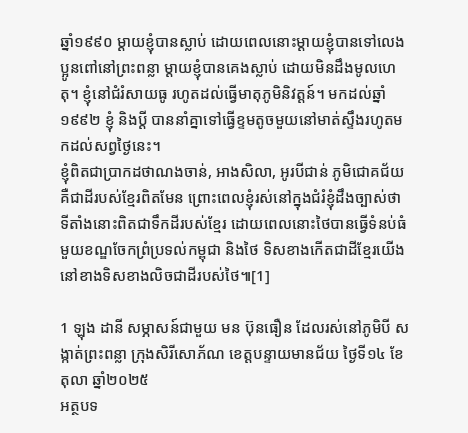ឆ្នាំ១៩៩០ ម្ដាយខ្ញុំបានស្លាប់ ដោយពេលនោះម្ដាយខ្ញុំបានទៅលេងប្អូនពៅនៅព្រះពន្លា ម្ដាយខ្ញុំបានគេងស្លាប់ ដោយមិនដឹងមូលហេតុ។ ខ្ញុំនៅជំរំសាយធូ រហូតដល់ធ្វើមាតុភូមិនិវត្តន៍។ មកដល់ឆ្នាំ១៩៩២ ខ្ញុំ និងប្ដី បាននាំគ្នាទៅធ្វើខ្ទមតូចមួយនៅមាត់ស្ទឹងរហូតមកដល់សព្វថ្ងៃនេះ។
ខ្ញុំពិតជាប្រាកដថាណងចាន់, អាងសិលា, អូរបីជាន់ ភូមិជោគជ័យ គឺជាដីរបស់ខ្មែរពិតមែន ព្រោះពេលខ្ញុំរស់នៅក្នុងជំរំខ្ញុំដឹងច្បាស់ថា ទីតាំងនោះពិតជាទឹកដីរបស់ខ្មែរ ដោយពេលនោះថៃបានធ្វើទំនប់ធំមួយខណ្ឌចែកព្រំប្រទល់កម្ពុជា និងថៃ ទិសខាងកើតជាដីខ្មែរយើង នៅខាងទិសខាងលិចជាដីរបស់ថៃ៕[1]

1 ឡុង ដានី សម្ភាសន៍ជាមួយ មន ប៊ុនធឿន ដែលរស់នៅភូមិបី សង្កាត់ព្រះពន្លា ក្រុងសិរីសោភ័ណ ខេត្តបន្ទាយមានជ័យ ថ្ងៃទី១៤ ខែតុលា ឆ្នាំ២០២៥
អត្ថបទ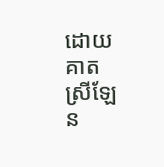ដោយ គាត ស្រីឡែន